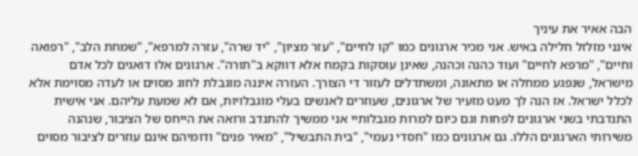הבה אאיר את עיניך
אינני מזלזל חלילה באיש. אני מכיר ארגונים כמו "קו לחיים", "עזר מציון", "יד שרה", עזרה למרפא", "שמחת הלב", "רפואה וחיים", "מרפא לחיים" ועוד כהנה וכהנה, שאינן עוסקות בקמח אלא דווקא ב"תורה". ארגונים אלו דואגים לכל אדם מישראל, שנפגע ממחלה או מתאונה, ומשתדלים לעזור די הצורך. העזרה איננה מוגבלת לחוג מסוים או לעדה מסוימת אלא לכלל ישראל. אז הנה לך מעט מזעיר של ארגונים, שעוזרים לאנשים בעלי מוגבלויות, אם לא שמעת עליהם. אני אישית התנדבתי בשני ארגונים לפחות וגם כיום למרות מגבלותיי אני ממשיך להתנדב ורואה את הייחס של הציבור, שנהנה משירותי הארגונים הללו. גם ארגונים כמו "חסדי נעמי", "בית התבשיל", "מאיר פנים" ודומיהם אינם עוזרים לציבור מסוים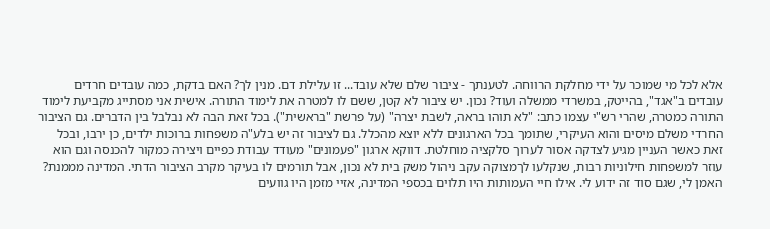אלא לכל מי שמוכר על ידי מחלקת הרווחה. לטענתך - ציבור שלם שלא עובד... זו עלילת דם. מנין לך? האם בדקת, כמה עובדים חרדים עובדים ב"אגד", בהייטק, במשרדי ממשלה ועוד? נכון. יש ציבור לא קטן, ששם לו למטרה את לימוד התורה. אישית אני מסתייג מקביעת לימוד התורה כמטרה, שהרי רש"י עצמו כתב: "לא תוהו בראה, לשבת יצרה" (על פרשת "בראשית"). בכל זאת הבה לא נבלבל בין הדברים. גם הציבור החרדי משלם מיסים והוא העיקרי, שתומך בכל הארגונים ללא יוצא מהכלל. גם לציבור זה יש בלע"ה משפחות ברוכות ילדים, כן ירבו, ובכל זאת כאשר העניין מגיע לצדקה אסור לערוך סלקציה מוחלטת. דווקא ארגון "פעמונים" מעודד עבודת כפיים ויצירה כמקור להכנסה וגם הוא עוזר למשפחות חילוניות רבות, שנקלעו לךמצוקה עקב ניהול משק בית לא נכון, אבל תורמים לו בעיקר מקרב הציבור הדתי. המדינה מממנת? האמן לי, שגם סוד זה ידוע לי. אילו חיי העמותות היו תלוים בכספי המדינה, אזיי מזמן היו גוועים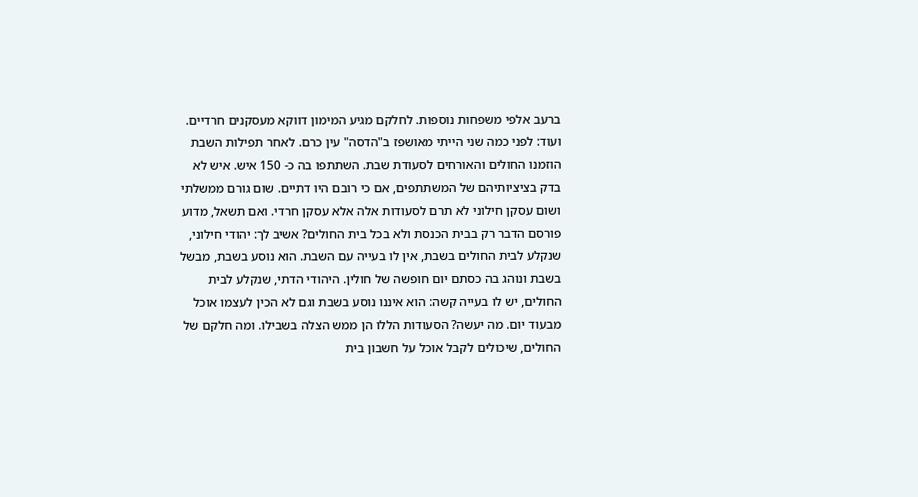ברעב אלפי משפחות נוספות. לחלקם מגיע המימון דווקא מעסקנים חרדיים. ועוד: לפני כמה שני הייתי מאושפז ב"הדסה" עין כרם. לאחר תפילות השבת הוזמנו החולים והאורחים לסעודת שבת. השתתפו בה כ- 150 איש. איש לא בדק בציציותיהם של המשתתפים, אם כי רובם היו דתיים. שום גורם ממשלתי ושום עסקן חילוני לא תרם לסעודות אלה אלא עסקן חרדי. ואם תשאל, מדוע פורסם הדבר רק בבית הכנסת ולא בכל בית החולים? אשיב לך: יהודי חילוני, שנקלע לבית החולים בשבת, אין לו בעייה עם השבת. הוא נוסע בשבת, מבשל בשבת ונוהג בה כסתם יום חופשה של חולין. היהודי הדתי, שנקלע לבית החולים, יש לו בעייה קשה: הוא איננו נוסע בשבת וגם לא הכין לעצמו אוכל מבעוד יום. מה יעשה? הסעודות הללו הן ממש הצלה בשבילו. ומה חלקם של החולים, שיכולים לקבל אוכל על חשבון בית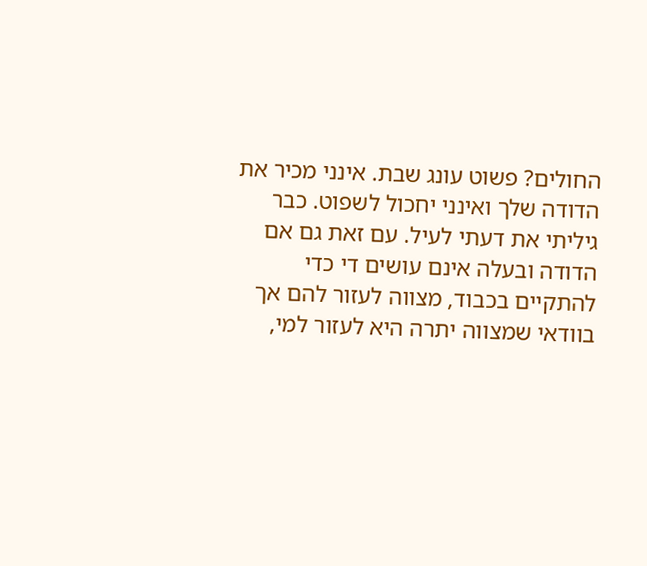החולים? פשוט עונג שבת. אינני מכיר את הדודה שלך ואינני יחכול לשפוט. כבר גיליתי את דעתי לעיל. עם זאת גם אם הדודה ובעלה אינם עושים די כדי להתקיים בכבוד, מצווה לעזור להם אך בוודאי שמצווה יתרה היא לעזור למי,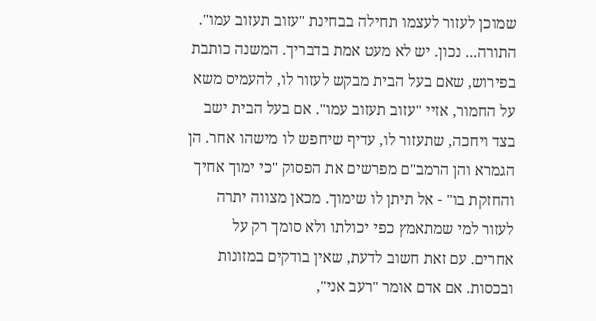שמוכן לעזור לעצמו תחילה בבחינת "עזוב תעזוב עמו". התורה... נכון. יש לא מעט אמת בדבריך. המשנה כותבת בפירוש, שאם בעל הבית מבקש לעזור לו, להעמיס משא על החמור, אזיי "עזוב תעזוב עמו". אם בעל הבית ישב בצד ויחכה, שתעזור לו, עדיף שיחפש לו מישהו אחר. הן הגמרא והן הרמב"ם מפרשים את הפסוק "כי ימוך אחיך והחזקת בו" - אל תיתן לו שימוך. מכאן מצווה יתרה לעזור למי שמתאמץ כפי יכולתו ולא סומך רק על אחרים. עם זאת חשוב לדעת, שאין בודקים במזונות ובכסות. אם אדם אומר "רעב אני",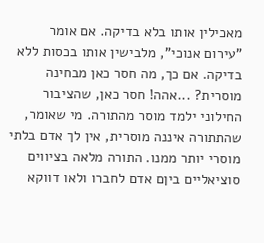מאכילין אותו בלא בדיקה. אם אומר "עירום אנוכי", מלבישין אותו בכסות ללא בדיקה. אם כך, מה חסר כאן מבחינה מוסרית? ...אהה! חסר כאן, שהציבור החילוני ילמד מוסר מהתורה. מי שאומר, שהתתורה איננה מוסרית, אין לך אדם בלתי מוסרי יותר ממנו. התורה מלאה בציווים סוציאליים ביןם אדם לחברו ולאו דווקא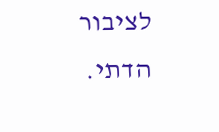לציבור הדתי.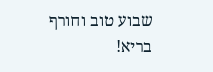שבוע טוב וחורף בריא!